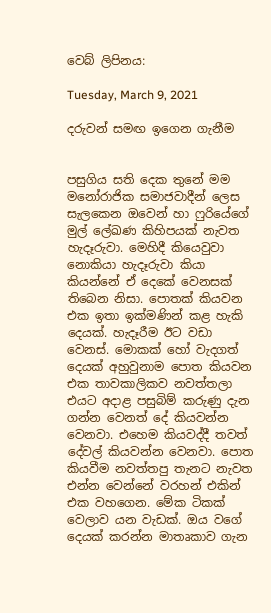වෙබ් ලිපිනය:

Tuesday, March 9, 2021

දරුවන් සමඟ ඉගෙන ගැනීම


පසුගිය සති දෙක තුනේ මම මනෝරාජික සමාජවාදීන් ලෙස සැලකෙන ඔවෙන් හා ෆුරියේගේ මුල් ලේඛණ කිහිපයක් නැවත හැදෑරුවා. මෙහිදී කියෙවුවා නොකියා හැදෑරුවා කියා කියන්නේ ඒ දෙකේ වෙනසක් තිබෙන නිසා. පොතක් කියවන එක ඉතා ඉක්මණින් කළ හැකි දෙයක්. හැදෑරීම ඊට වඩා වෙනස්. මොකක් හෝ වැදගත් දෙයක් අහුවුනාම පොත කියවන එක තාවකාලිකව නවත්තලා එයට අදාළ පසුබිම් කරුණු දැන ගන්න වෙනත් දේ කියවන්න වෙනවා. එහෙම කියවද්දී තවත් දේවල් කියවන්න වෙනවා. පොත කියවීම නවත්තපු තැනට නැවත එන්න වෙන්නේ වරහන් එකින් එක වහගෙන. මේක ටිකක් වෙලාව යන වැඩක්. ඔය වගේ දෙයක් කරන්න මාතෘකාව ගැන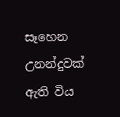සෑහෙන උනන්දුවක් ඇති විය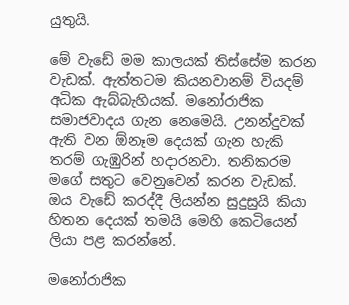යුතුයි.

මේ වැඩේ මම කාලයක් තිස්සේම කරන වැඩක්. ඇත්තටම කියනවානම් වියදම් අධික ඇබ්බැහියක්. මනෝරාජික සමාජවාදය ගැන නෙමෙයි. උනන්දුවක් ඇති වන ඕනෑම දෙයක් ගැන හැකි තරම් ගැඹුරින් හදාරනවා. තනිකරම මගේ සතුට වෙනුවෙන් කරන වැඩක්. ඔය වැඩේ කරද්දී ලියන්න සුදුසුයි කියා හිතන දෙයක් තමයි මෙහි කෙටියෙන් ලියා පළ කරන්නේ.

මනෝරාජික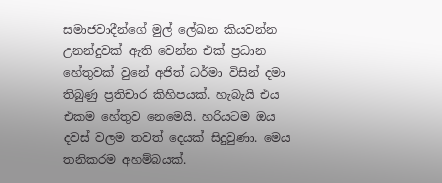සමාජවාදීන්ගේ මුල් ලේඛන කියවන්න උනන්දුවක් ඇති වෙන්න එක් ප්‍රධාන හේතුවක් වුනේ අජිත් ධර්මා විසින් දමා තිබුණු ප්‍රතිචාර කිහිපයක්. හැබැයි එය එකම හේතුව නෙමෙයි. හරියටම ඔය දවස් වලම තවත් දෙයක් සිදුවුණා. මෙය තනිකරම අහම්බයක්.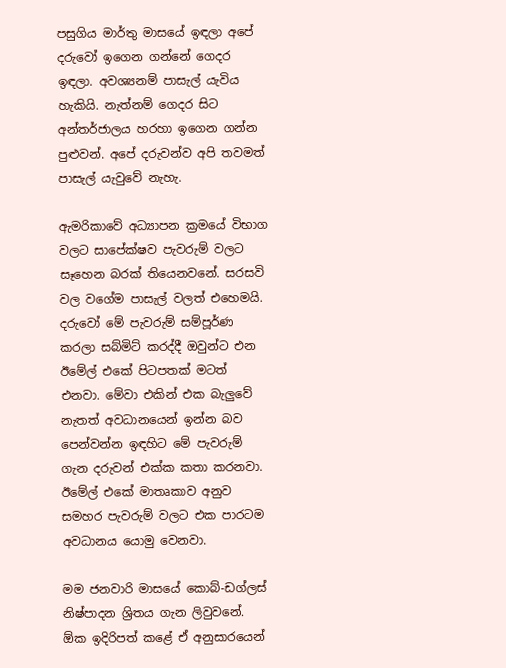පසුගිය මාර්තු මාසයේ ඉඳලා අපේ දරුවෝ ඉගෙන ගන්නේ ගෙදර ඉඳලා. අවශ්‍යනම් පාසැල් යැවිය හැකියි. නැත්නම් ගෙදර සිට අන්තර්ජාලය හරහා ඉගෙන ගන්න පුළුවන්. අපේ දරුවන්ව අපි තවමත් පාසැල් යැවුවේ නැහැ.

ඇමරිකාවේ අධ්‍යාපන ක්‍රමයේ විභාග වලට සාපේක්ෂව පැවරුම් වලට සෑහෙන බරක් තියෙනවනේ. සරසවි වල වගේම පාසැල් වලත් එහෙමයි. දරුවෝ මේ පැවරුම් සම්පූර්ණ කරලා සබ්මිට් කරද්දී ඔවුන්ට එන ඊමේල් එකේ පිටපතක් මටත් එනවා. මේවා එකින් එක බැලුවේ නැතත් අවධානයෙන් ඉන්න බව පෙන්වන්න ඉඳහිට මේ පැවරුම් ගැන දරුවන් එක්ක කතා කරනවා. ඊමේල් එකේ මාතෘකාව අනුව සමහර පැවරුම් වලට එක පාරටම අවධානය යොමු වෙනවා.

මම ජනවාරි මාසයේ කොබ්-ඩග්ලස් නිෂ්පාදන ශ්‍රිතය ගැන ලිවුවනේ. ඕක ඉදිරිපත් කළේ ඒ අනුසාරයෙන්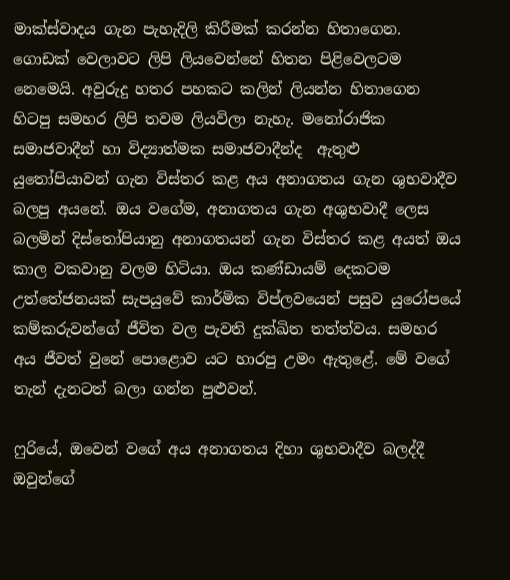මාක්ස්වාදය ගැන පැහැදිලි කිරීමක් කරන්න හිතාගෙන. ගොඩක් වෙලාවට ලිපි ලියවෙන්නේ හිතන පිළිවෙලටම නෙමෙයි. අවුරුදු හතර පහකට කලින් ලියන්න හිතාගෙන හිටපු සමහර ලිපි තවම ලියවිලා නැහැ. මනෝරාජික සමාජවාදීන් හා විද්‍යාත්මක සමාජවාදීන්ද  ඇතුළු යුතෝපියාවන් ගැන විස්තර කළ අය අනාගතය ගැන ශුභවාදීව බලපු අයනේ. ඔය වගේම, අනාගතය ගැන අශුභවාදී ලෙස බලමින් දිස්තෝපියානු අනාගතයන් ගැන විස්තර කළ අයත් ඔය කාල වකවානු වලම හිටියා. ඔය කණ්ඩායම් දෙකටම උත්තේජනයක් සැපයුවේ කාර්මික විප්ලවයෙන් පසුව යුරෝපයේ කම්කරුවන්ගේ ජීවිත වල පැවති දුක්ඛිත තත්ත්වය. සමහර අය ජීවත් වුනේ පොළොව යට හාරපු උමං ඇතුළේ. මේ වගේ තැන් දැනටත් බලා ගන්න පුළුවන්.

ෆුරියේ, ඔවෙන් වගේ අය අනාගතය දිහා ශුභවාදීව බලද්දී ඔවුන්ගේ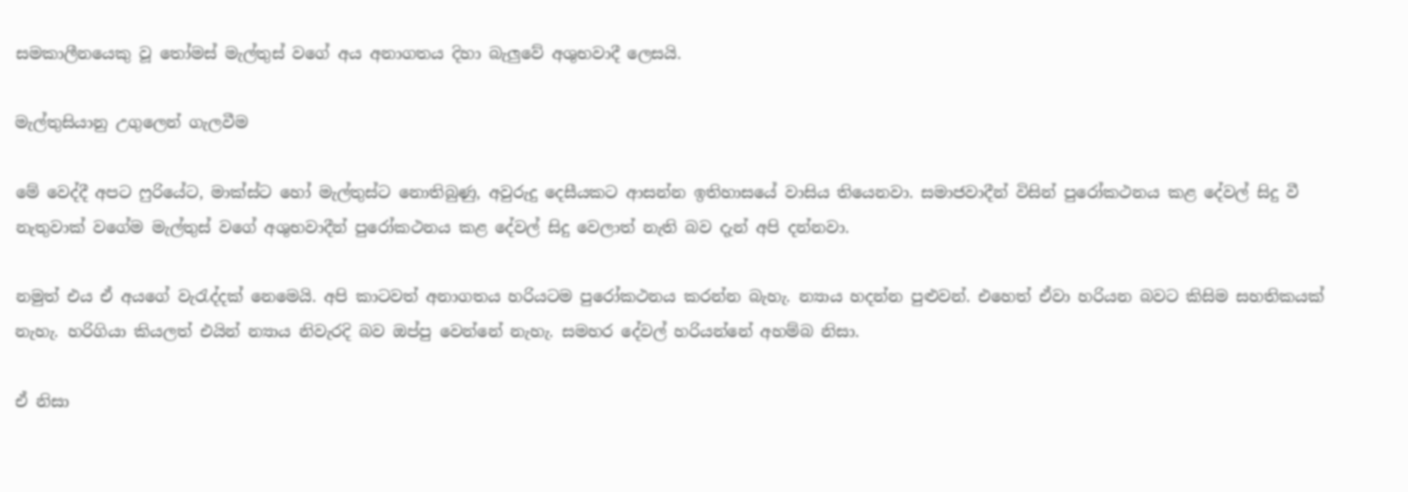සමකාලීනයෙකු වූ තෝමස් මැල්තුස් වගේ අය අනාගතය දිහා බැලුවේ අශුභවාදී ලෙසයි.

මැල්තුසියානු උගුලෙන් ගැලවීම

මේ වෙද්දී අපට ෆුරියේට, මාක්ස්ට හෝ මැල්තුස්ට නොතිබුණු, අවුරුදු දෙසීයකට ආසන්න ඉතිහාසයේ වාසිය තියෙනවා. සමාජවාදීන් විසින් පුරෝකථනය කළ දේවල් සිදු වී නැතුවාක් වගේම මැල්තුස් වගේ අශුභවාදීන් පුරෝකථනය කළ දේවල් සිදු වෙලාත් නැති බව දැන් අපි දන්නවා.

නමුත් එය ඒ අයගේ වැරැද්දක් නෙමෙයි. අපි කාටවත් අනාගතය හරියටම පුරෝකථනය කරන්න බැහැ. න්‍යාය හදන්න පුළුවන්. එහෙත් ඒවා හරියන බවට කිසිම සහතිකයක් නැහැ. හරිගියා කියලත් එයින් න්‍යාය නිවැරදි බව ඔප්පු වෙන්නේ නැහැ. සමහර දේවල් හරියන්නේ අහම්බ නිසා.

ඒ නිසා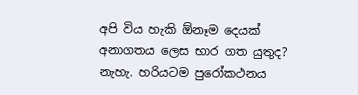අපි විය හැකි ඕනෑම දෙයක් අනාගතය ලෙස භාර ගත යුතුද? නැහැ. හරියටම පුරෝකථනය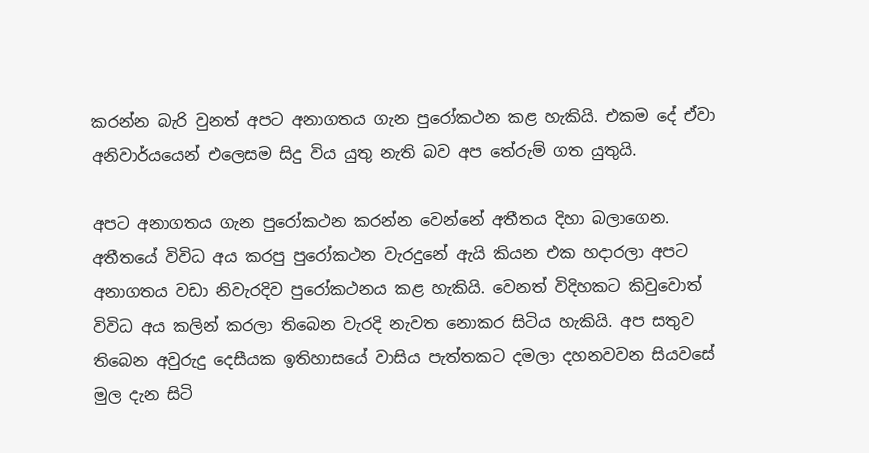කරන්න බැරි වුනත් අපට අනාගතය ගැන පුරෝකථන කළ හැකියි. එකම දේ ඒවා අනිවාර්යයෙන් එලෙසම සිදු විය යුතු නැති බව අප තේරුම් ගත යුතුයි.

අපට අනාගතය ගැන පුරෝකථන කරන්න වෙන්නේ අතීතය දිහා බලාගෙන. අතීතයේ විවිධ අය කරපු පුරෝකථන වැරදුනේ ඇයි කියන එක හදාරලා අපට අනාගතය වඩා නිවැරදිව පුරෝකථනය කළ හැකියි. වෙනත් විදිහකට කිවුවොත් විවිධ අය කලින් කරලා තිබෙන වැරදි නැවත නොකර සිටිය හැකියි. අප සතුව තිබෙන අවුරුදු දෙසීයක ඉතිහාසයේ වාසිය පැත්තකට දමලා දහනවවන සියවසේ මුල දැන සිටි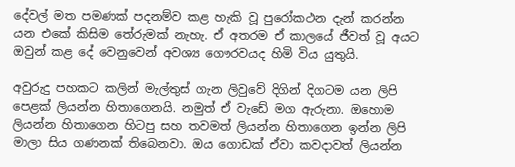දේවල් මත පමණක් පදනම්ව කළ හැකි වූ පුරෝකථන දැන් කරන්න යන එකේ කිසිම තේරුමක් නැහැ. ඒ අතරම ඒ කාලයේ ජීවත් වූ අයට ඔවුන් කළ දේ වෙනුවෙන් අවශ්‍ය ගෞරවයද හිමි විය යුතුයි.

අවුරුදු පහකට කලින් මැල්තුස් ගැන ලිවුවේ දිගින් දිගටම යන ලිපි පෙළක් ලියන්න හිතාගෙනයි. නමුත් ඒ වැඩේ මග ඇරුනා. ඔහොම ලියන්න හිතාගෙන හිටපු සහ තවමත් ලියන්න හිතාගෙන ඉන්න ලිපි මාලා සිය ගණනක් තිබෙනවා. ඔය ගොඩක් ඒවා කවදාවත් ලියන්න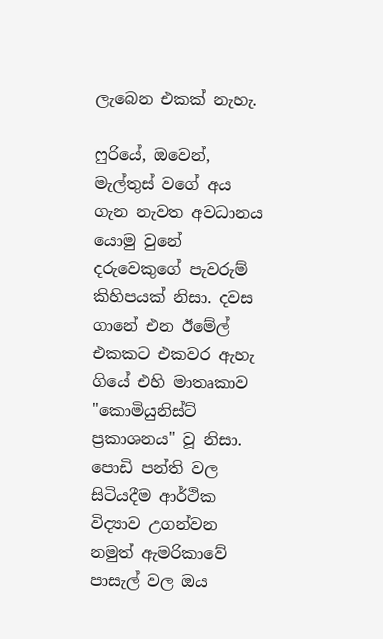ලැබෙන එකක් නැහැ.

ෆුරියේ, ඔවෙන්, මැල්තුස් වගේ අය ගැන නැවත අවධානය යොමු වුනේ දරුවෙකුගේ පැවරුම් කිහිපයක් නිසා. දවස ගානේ එන ඊමේල් එකකට එකවර ඇහැ ගියේ එහි මාතෘකාව "කොමියුනිස්ට් ප්‍රකාශනය" වූ නිසා. පොඩි පන්ති වල සිටියදීම ආර්ථික විද්‍යාව උගන්වන නමුත් ඇමරිකාවේ පාසැල් වල ඔය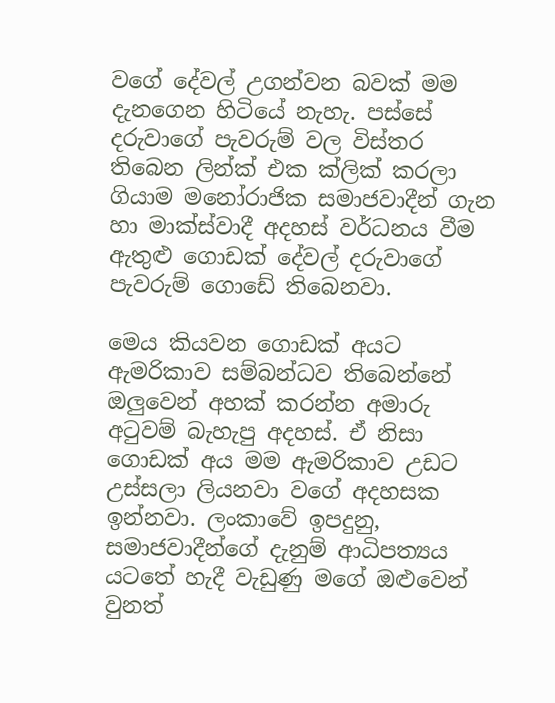වගේ දේවල් උගන්වන බවක් මම දැනගෙන හිටියේ නැහැ. පස්සේ දරුවාගේ පැවරුම් වල විස්තර තිබෙන ලින්ක් එක ක්ලික් කරලා ගියාම මනෝරාජික සමාජවාදීන් ගැන හා මාක්ස්වාදී අදහස් වර්ධනය වීම ඇතුළු ගොඩක් දේවල් දරුවාගේ පැවරුම් ගොඩේ තිබෙනවා.

මෙය කියවන ගොඩක් අයට ඇමරිකාව සම්බන්ධව තිබෙන්නේ ඔලුවෙන් අහක් කරන්න අමාරු අටුවම් බැහැපු අදහස්. ඒ නිසා ගොඩක් අය මම ඇමරිකාව උඩට උස්සලා ලියනවා වගේ අදහසක ඉන්නවා. ලංකාවේ ඉපදුනු, සමාජවාදීන්ගේ දැනුම් ආධිපත්‍යය යටතේ හැදී වැඩුණු මගේ ඔළුවෙන් වුනත්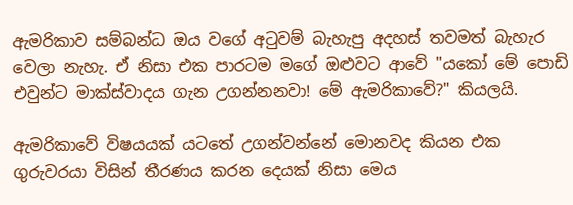ඇමරිකාව සම්බන්ධ ඔය වගේ අටුවම් බැහැපු අදහස් තවමත් බැහැර වෙලා නැහැ. ඒ නිසා එක පාරටම මගේ ඔළුවට ආවේ "යකෝ මේ පොඩි එවුන්ට මාක්ස්වාදය ගැන උගන්නනවා! මේ ඇමරිකාවේ?" කියලයි.

ඇමරිකාවේ විෂයයක් යටතේ උගන්වන්නේ මොනවද කියන එක ගුරුවරයා විසින් තීරණය කරන දෙයක් නිසා මෙය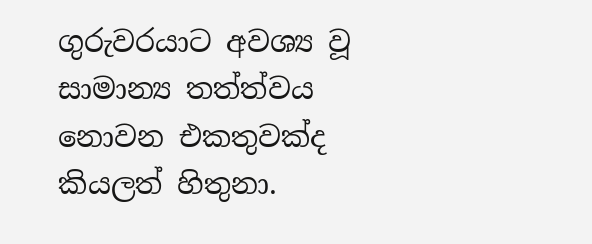ගුරුවරයාට අවශ්‍ය වූ සාමාන්‍ය තත්ත්වය නොවන එකතුවක්ද කියලත් හිතුනා.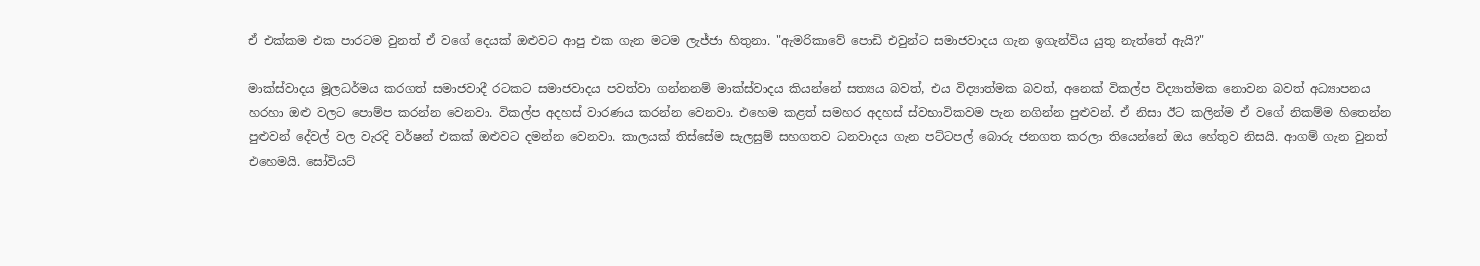ඒ එක්කම එක පාරටම වුනත් ඒ වගේ දෙයක් ඔළුවට ආපු එක ගැන මටම ලැජ්ජා හිතුනා. "ඇමරිකාවේ පොඩි එවුන්ට සමාජවාදය ගැන ඉගැන්විය යුතු නැත්තේ ඇයි?"

මාක්ස්වාදය මූලධර්මය කරගත් සමාජවාදී රටකට සමාජවාදය පවත්වා ගන්නනම් මාක්ස්වාදය කියන්නේ සත්‍යය බවත්, එය විද්‍යාත්මක බවත්, අනෙක් විකල්ප විද්‍යාත්මක නොවන බවත් අධ්‍යාපනය හරහා ඔළු වලට පොම්ප කරන්න වෙනවා. විකල්ප අදහස් වාරණය කරන්න වෙනවා. එහෙම කළත් සමහර අදහස් ස්වභාවිකවම පැන නගින්න පුළුවන්. ඒ නිසා ඊට කලින්ම ඒ වගේ නිකම්ම හිතෙන්න පුළුවන් දේවල් වල වැරදි වර්ෂන් එකක් ඔළුවට දමන්න වෙනවා. කාලයක් තිස්සේම සැලසුම් සහගතව ධනවාදය ගැන පට්ටපල් බොරු ජනගත කරලා තියෙන්නේ ඔය හේතුව නිසයි. ආගම් ගැන වුනත් එහෙමයි. සෝවියට්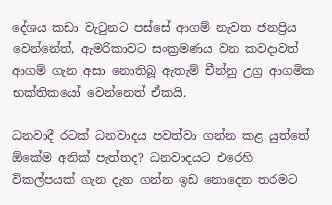දේශය කඩා වැටුනට පස්සේ ආගම් නැවත ජනප්‍රිය වෙන්නේත්, ඇමරිකාවට සංක්‍රමණය වන කවදාවත් ආගම් ගැන අසා නොතිබූ ඇතැම් චීන්නු උග්‍ර ආගමික භක්තිකයෝ වෙන්නෙත් ඒකයි.

ධනවාදී රටක් ධනවාදය පවත්වා ගන්න කළ යුත්තේ ඕකේම අනික් පැත්තද? ධනවාදයට එරෙහි විකල්පයක් ගැන දැන ගන්න ඉඩ නොදෙන තරමට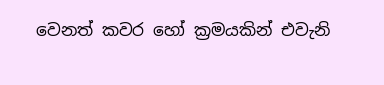වෙනත් කවර හෝ ක්‍රමයකින් එවැනි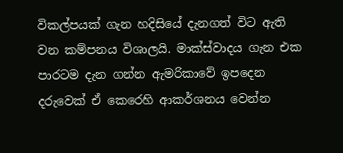විකල්පයක් ගැන හදිසියේ දැනගත් විට ඇති වන කම්පනය විශාලයි. මාක්ස්වාදය ගැන එක පාරටම දැන ගන්න ඇමරිකාවේ ඉපදෙන දරුවෙක් ඒ කෙරෙහි ආකර්ශනය වෙන්න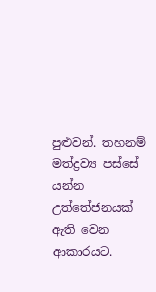පුළුවන්. තහනම් මත්ද්‍රව්‍ය පස්සේ යන්න උත්තේජනයක් ඇති වෙන ආකාරයට.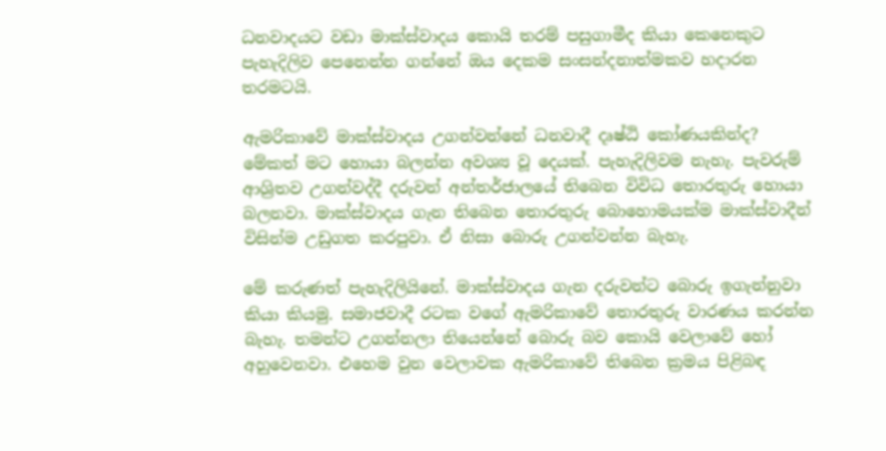ධනවාදයට වඩා මාක්ස්වාදය කොයි තරම් පසුගාමීද කියා කෙනෙකුට පැහැදිලිව පෙනෙන්න ගන්නේ ඔය දෙකම සංසන්දනාත්මකව හදාරන තරමටයි.

ඇමරිකාවේ මාක්ස්වාදය උගන්වන්නේ ධනවාදී දෘෂ්ඨි කෝණයකින්ද? මේකත් මට හොයා බලන්න අවශ්‍ය වූ දෙයක්. පැහැදිලිවම නැහැ. පැවරුම් ආශ්‍රිතව උගන්වද්දී දරුවන් අන්තර්ජාලයේ තිබෙන විවිධ තොරතුරු හොයා බලනවා. මාක්ස්වාදය ගැන තිබෙන තොරතුරු බොහොමයක්ම මාක්ස්වාදීන් විසින්ම උඩුගත කරපුවා. ඒ නිසා බොරු උගන්වන්න බැහැ.

මේ කරුණත් පැහැදිලියිනේ. මාක්ස්වාදය ගැන දරුවන්ට බොරු ඉගැන්නුවා කියා කියමු. සමාජවාදී රටක වගේ ඇමරිකාවේ තොරතුරු වාරණය කරන්න බැහැ. තමන්ට උගන්නලා තියෙන්නේ බොරු බව කොයි වෙලාවේ හෝ අහුවෙනවා. එහෙම වුන වෙලාවක ඇමරිකාවේ තිබෙන ක්‍රමය පිළිබඳ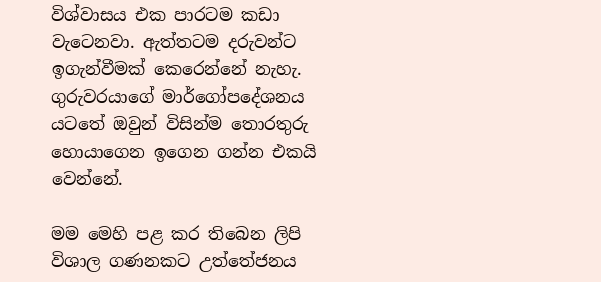විශ්වාසය එක පාරටම කඩා වැටෙනවා. ඇත්තටම දරුවන්ට ඉගැන්වීමක් කෙරෙන්නේ නැහැ. ගුරුවරයාගේ මාර්ගෝපදේශනය යටතේ ඔවුන් විසින්ම තොරතුරු හොයාගෙන ඉගෙන ගන්න එකයි වෙන්නේ.

මම මෙහි පළ කර තිබෙන ලිපි විශාල ගණනකට උත්තේජනය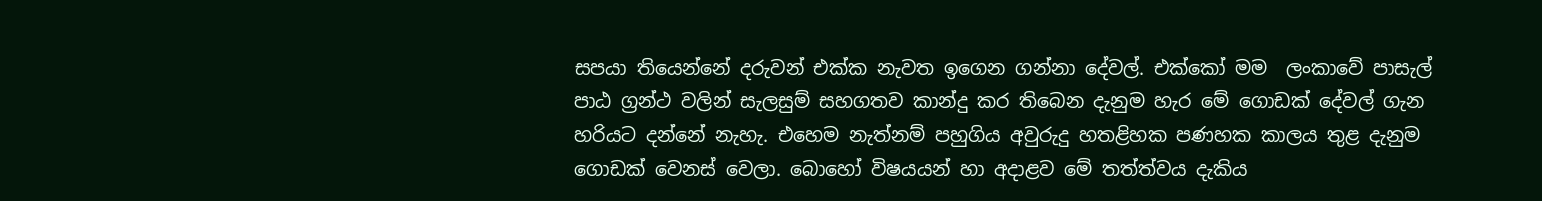සපයා තියෙන්නේ දරුවන් එක්ක නැවත ඉගෙන ගන්නා දේවල්. එක්කෝ මම  ලංකාවේ පාසැල් පාඨ ග්‍රන්ථ වලින් සැලසුම් සහගතව කාන්දු කර තිබෙන දැනුම හැර මේ ගොඩක් දේවල් ගැන හරියට දන්නේ නැහැ. එහෙම නැත්නම් පහුගිය අවුරුදු හතළිහක පණහක කාලය තුළ දැනුම ගොඩක් වෙනස් වෙලා. බොහෝ විෂයයන් හා අදාළව මේ තත්ත්වය දැකිය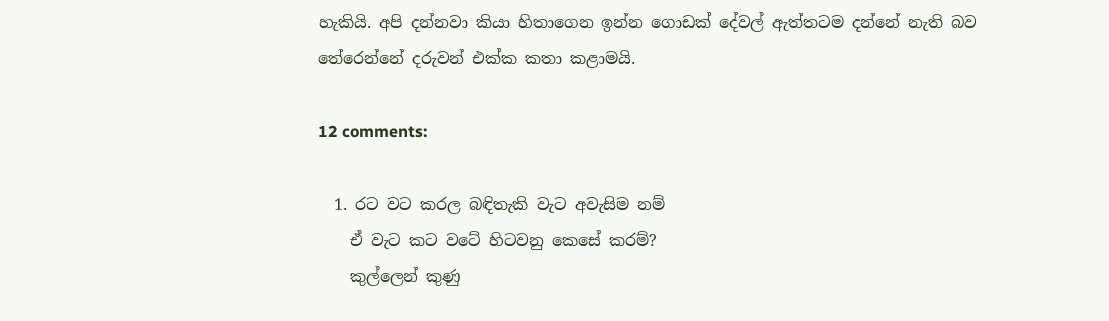හැකියි. අපි දන්නවා කියා හිතාගෙන ඉන්න ගොඩක් දේවල් ඇත්තටම දන්නේ නැති බව තේරෙන්නේ දරුවන් එක්ක කතා කළාමයි.

12 comments:

  1. රට වට කරල බඳිතැකි වැට අවැසිම නම්
    ඒ වැට කට වටේ හිටවනු කෙසේ කරම්?
    කුල්ලෙන් කුණු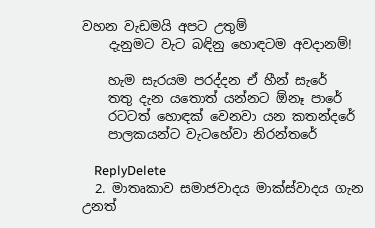වහන වැඩමයි අපට උතුම්
    දැනුමට වැට බඳිනු හොඳටම අවදානම්!

    හැම සැරයම පරද්දන ඒ හීන් සැරේ
    තතු දැන යතොත් යන්නට ඕනෑ පාරේ
    රටටත් හොඳක් වෙනවා යන කතන්දරේ
    පාලකයන්ට වැටහේවා නිරන්තරේ

    ReplyDelete
  2. මාතෘකාව සමාජවාදය මාක්ස්වාදය ගැන උනත්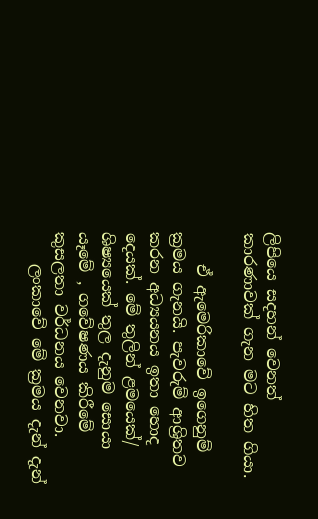ලිපියෙ සදහන් වෙනත් කාරණාවක් ගැන මට හිත ගියා.

    ඒ ඇමෙරිකාවේ ඉගෙනුම් ක්‍රමය ගැනයි. පැවරුම් ආශ්‍රිතව කරන අධ්‍යයනය ඉතා හොද දෙයක්. මේ තුලින් ළමයෙක්/ ශිෂ්‍යයෙක් තුල දැනුම සොයා යෑමේ , ගවේෂණය කිරීමේ කුසලතා වර්ධනය වෙනවා.
    ලංකාවේ මේ ක්‍රමය දැන් දැන්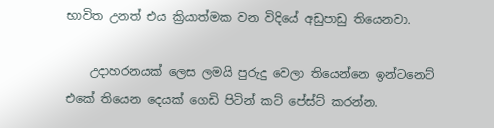භාවිත උනත් එය ක්‍රියාත්මක වන විදියේ අඩුපාඩු තියෙනවා.

    උදාහරනයක් ලෙස ලමයි පුරුදු වෙලා තියෙන්නෙ ඉන්ටනෙට් එකේ තියෙන දෙයක් ගෙඩි පිටින් කට් පේස්ට් කරන්න.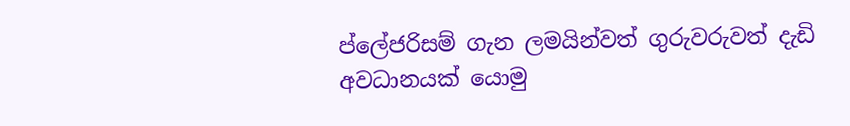ප්ලේජරිසම් ගැන ලමයින්වත් ගුරුවරුවත් දැඩි අවධානයක් යොමු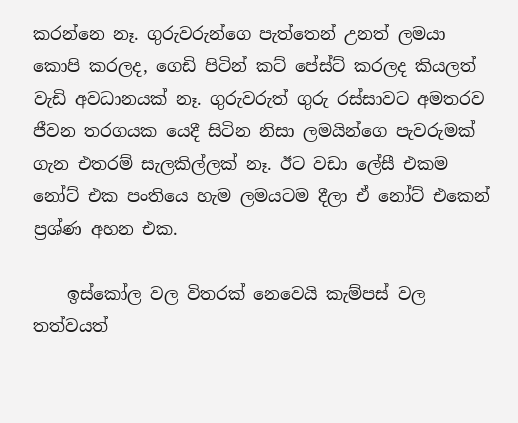කරන්නෙ නෑ. ගුරුවරුන්ගෙ පැත්තෙන් උනත් ලමයා කොපි කරලද, ගෙඩි පිටින් කට් පේස්ට් කරලද කියලත් වැඩි අවධානයක් නෑ. ගුරුවරුත් ගුරු රස්සාවට අමතරව ජීවන තරගයක යෙදී සිටින නිසා ලමයින්ගෙ පැවරුමක් ගැන එතරම් සැලකිල්ලක් නෑ. ඊට වඩා ලේසී එකම නෝට් එක පංතියෙ හැම ලමයටම දීලා ඒ නෝට් එකෙන් ප්‍රශ්ණ අහන එක.

    ඉස්කෝල වල විතරක් නෙවෙයි කැම්පස් වල තත්වයත්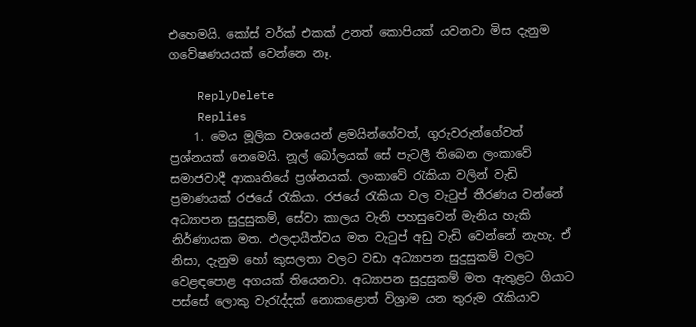එහෙමයි. කෝස් වර්ක් එකක් උනත් කොපියක් යවනවා මිස දැනුම ගවේෂණයයක් වෙන්නෙ නෑ.

    ReplyDelete
    Replies
    1. මෙය මූලික වශයෙන් ළමයින්ගේවත්, ගුරුවරුන්ගේවත් ප්‍රශ්නයක් නෙමෙයි. නූල් බෝලයක් සේ පැටලී තිබෙන ලංකාවේ සමාජවාදී ආකෘතියේ ප්‍රශ්නයක්. ලංකාවේ රැකියා වලින් වැඩි ප්‍රමාණයක් රජයේ රැකියා. රජයේ රැකියා වල වැටුප් තීරණය වන්නේ අධ්‍යාපන සුදුසුකම්, සේවා කාලය වැනි පහසුවෙන් මැනිය හැකි නිර්ණායක මත. ඵලදායීත්වය මත වැටුප් අඩු වැඩි වෙන්නේ නැහැ. ඒ නිසා, දැනුම හෝ කුසලතා වලට වඩා අධ්‍යාපන සුදුසුකම් වලට වෙළඳපොළ අගයක් තියෙනවා. අධ්‍යාපන සුදුසුකම් මත ඇතුළට ගියාට පස්සේ ලොකු වැරැද්දක් නොකළොත් විශ්‍රාම යන තුරුම රැකියාව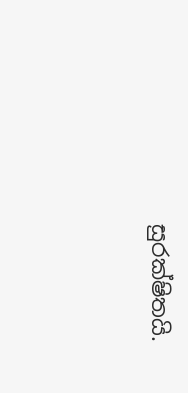සුරක්ෂිතයි.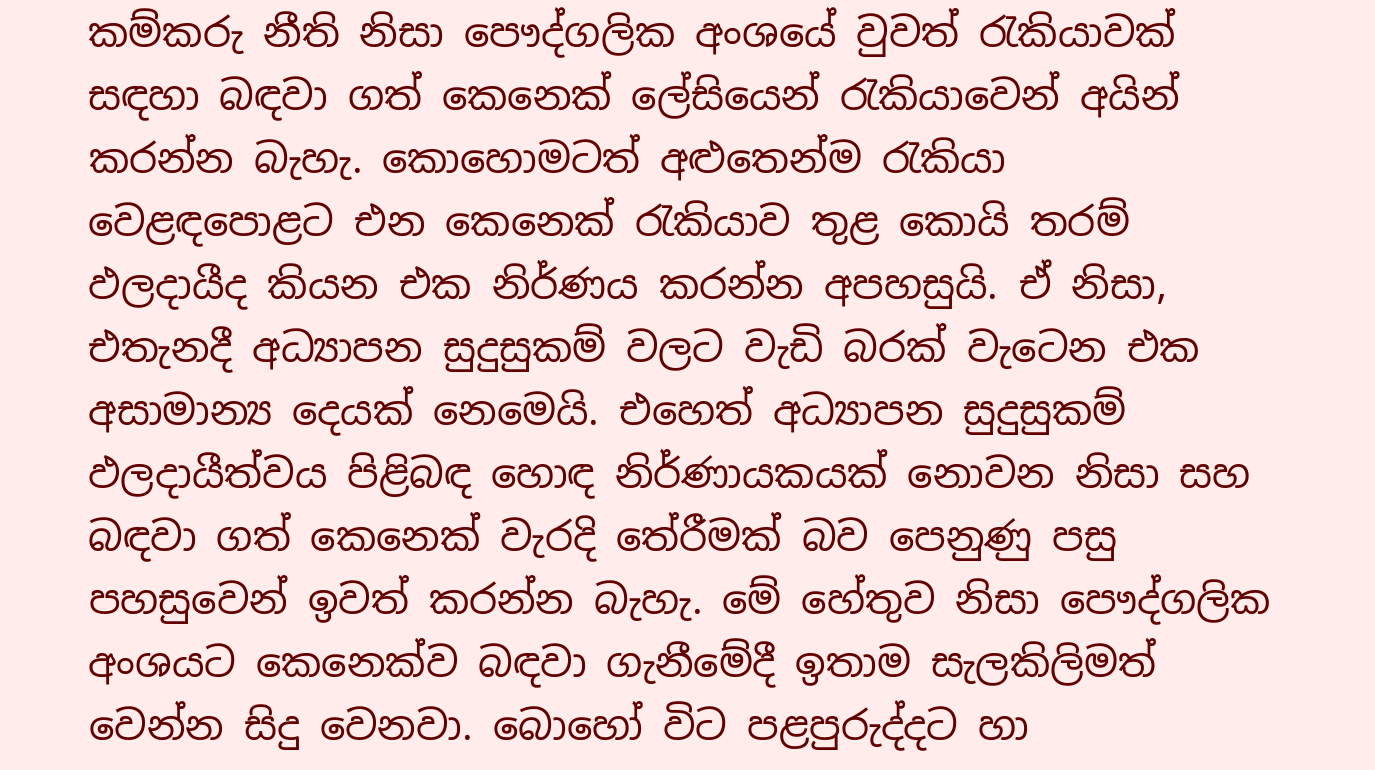කම්කරු නීති නිසා පෞද්ගලික අංශයේ වුවත් රැකියාවක් සඳහා බඳවා ගත් කෙනෙක් ලේසියෙන් රැකියාවෙන් අයින් කරන්න බැහැ. කොහොමටත් අළුතෙන්ම රැකියා වෙළඳපොළට එන කෙනෙක් රැකියාව තුළ කොයි තරම් ඵලදායීද කියන එක නිර්ණය කරන්න අපහසුයි. ඒ නිසා, එතැනදී අධ්‍යාපන සුදුසුකම් වලට වැඩි බරක් වැටෙන එක අසාමාන්‍ය දෙයක් නෙමෙයි. එහෙත් අධ්‍යාපන සුදුසුකම් ඵලදායීත්වය පිළිබඳ හොඳ නිර්ණායකයක් නොවන නිසා සහ බඳවා ගත් කෙනෙක් වැරදි තේරීමක් බව පෙනුණු පසු පහසුවෙන් ඉවත් කරන්න බැහැ. මේ හේතුව නිසා පෞද්ගලික අංශයට කෙනෙක්ව බඳවා ගැනීමේදී ඉතාම සැලකිලිමත් වෙන්න සිදු වෙනවා. බොහෝ විට පළපුරුද්දට හා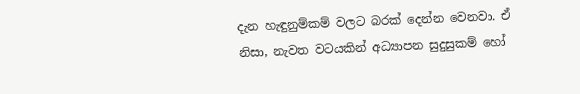දැන හැඳුනුම්කම් වලට බරක් දෙන්න වෙනවා. ඒ නිසා, නැවත වටයකින් අධ්‍යාපන සුදුසුකම් හෝ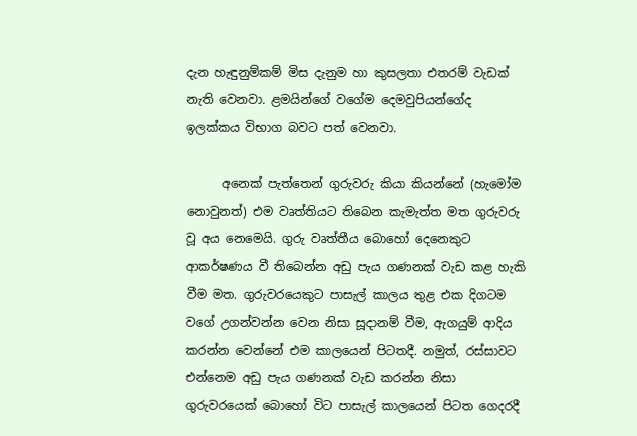දැන හැඳුනුම්කම් මිස දැනුම හා කුසලතා එතරම් වැඩක් නැති වෙනවා. ළමයින්ගේ වගේම දෙමවුපියන්ගේද ඉලක්කය විභාග බවට පත් වෙනවා.

      අනෙක් පැත්තෙන් ගුරුවරු කියා කියන්නේ (හැමෝම නොවුනත්) එම වෘත්තියට තිබෙන කැමැත්ත මත ගුරුවරු වූ අය නෙමෙයි. ගුරු වෘත්තීය බොහෝ දෙනෙකුට ආකර්ෂණය වී තිබෙන්න අඩු පැය ගණනක් වැඩ කළ හැකි වීම මත. ගුරුවරයෙකුට පාසැල් කාලය තුළ එක දිගටම වගේ උගන්වන්න වෙන නිසා සූදානම් වීම, ඇගයුම් ආදිය කරන්න වෙන්නේ එම කාලයෙන් පිටතදී. නමුත්, රස්සාවට එන්නෙම අඩු පැය ගණනක් වැඩ කරන්න නිසා ගුරුවරයෙක් බොහෝ විට පාසැල් කාලයෙන් පිටත ගෙදරදී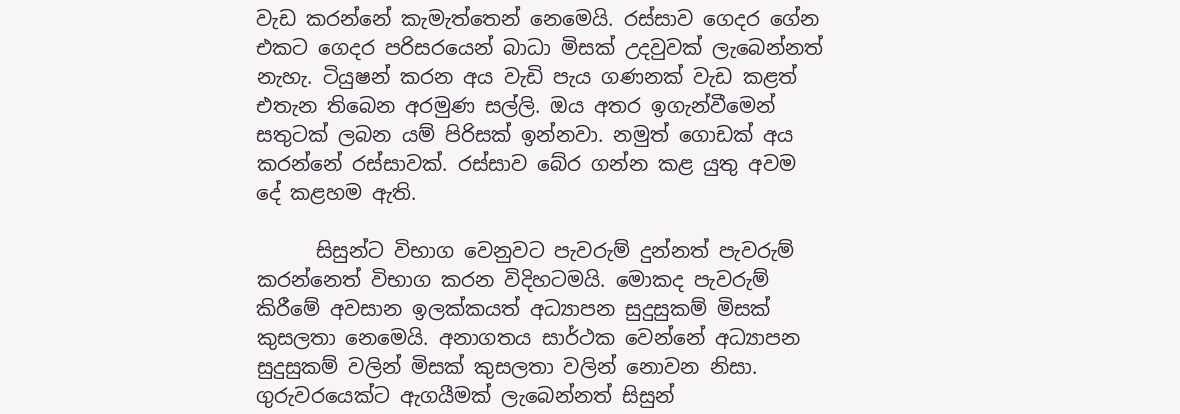වැඩ කරන්නේ කැමැත්තෙන් නෙමෙයි. රස්සාව ගෙදර ගේන එකට ගෙදර පරිසරයෙන් බාධා මිසක් උදවුවක් ලැබෙන්නත් නැහැ. ටියුෂන් කරන අය වැඩි පැය ගණනක් වැඩ කළත් එතැන තිබෙන අරමුණ සල්ලි. ඔය අතර ඉගැන්වීමෙන් සතුටක් ලබන යම් පිරිසක් ඉන්නවා. නමුත් ගොඩක් අය කරන්නේ රස්සාවක්. රස්සාව බේර ගන්න කළ යුතු අවම දේ කළහම ඇති.

      සිසුන්ට විභාග වෙනුවට පැවරුම් දුන්නත් පැවරුම් කරන්නෙත් විභාග කරන විදිහටමයි. මොකද පැවරුම් කිරීමේ අවසාන ඉලක්කයත් අධ්‍යාපන සුදුසුකම් මිසක් කුසලතා නෙමෙයි. අනාගතය සාර්ථක වෙන්නේ අධ්‍යාපන සුදුසුකම් වලින් මිසක් කුසලතා වලින් නොවන නිසා. ගුරුවරයෙක්ට ඇගයීමක් ලැබෙන්නත් සිසුන්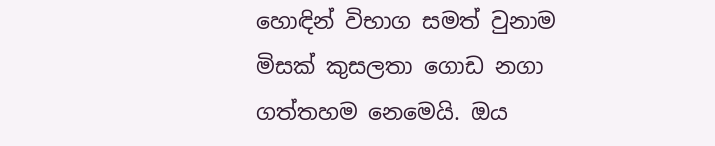හොඳින් විභාග සමත් වුනාම මිසක් කුසලතා ගොඩ නගා ගත්තහම නෙමෙයි. ඔය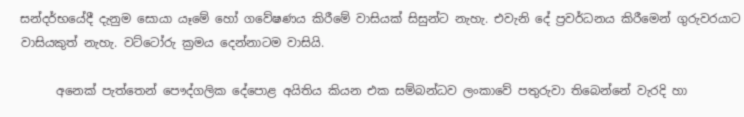සන්දර්භයේදී දැනුම සොයා යෑමේ හෝ ගවේෂණය කිරීමේ වාසියක් සිසුන්ට නැහැ. එවැනි දේ ප්‍රවර්ධනය කිරීමෙන් ගුරුවරයාට වාසියකුත් නැහැ. වට්ටෝරු ක්‍රමය දෙන්නාටම වාසියි.

      අනෙක් පැත්තෙන් පෞද්ගලික දේපොළ අයිතිය කියන එක සම්බන්ධව ලංකාවේ පතුරුවා තිබෙන්නේ වැරදි හා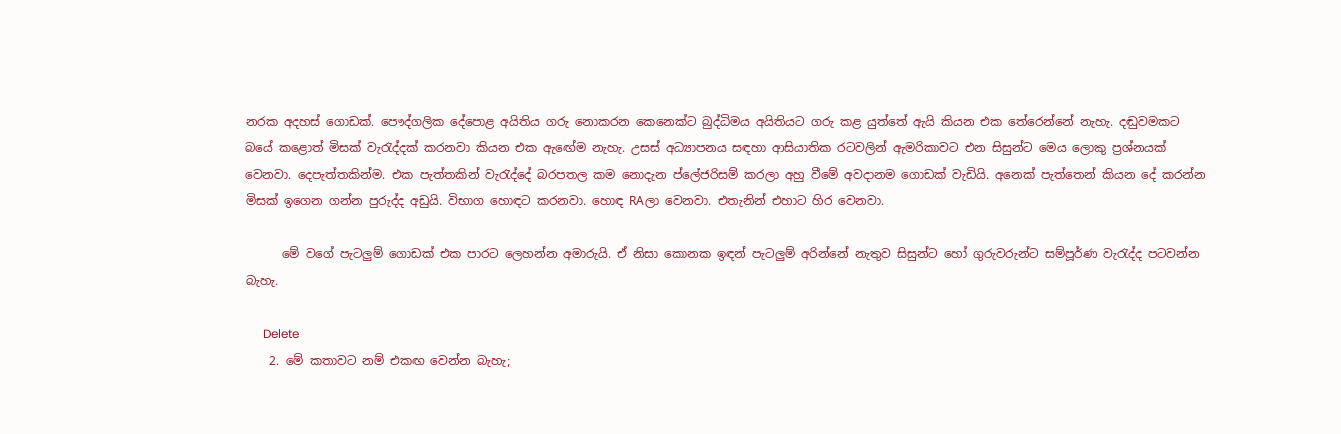නරක අදහස් ගොඩක්. පෞද්ගලික දේපොළ අයිතිය ගරු නොකරන කෙනෙක්ට බුද්ධිමය අයිතියට ගරු කළ යුත්තේ ඇයි කියන එක තේරෙන්නේ නැහැ. දඬුවමකට බයේ කළොත් මිසක් වැරැද්දක් කරනවා කියන එක ඇඟේම නැහැ. උසස් අධ්‍යාපනය සඳහා ආසියාතික රටවලින් ඇමරිකාවට එන සිසුන්ට මෙය ලොකු ප්‍රශ්නයක් වෙනවා. දෙපැත්තකින්ම. එක පැත්තකින් වැරැද්දේ බරපතල කම නොදැන ප්ලේජරිසම් කරලා අහු වීමේ අවදානම ගොඩක් වැඩියි. අනෙක් පැත්තෙන් කියන දේ කරන්න මිසක් ඉගෙන ගන්න පුරුද්ද අඩුයි. විභාග හොඳට කරනවා. හොඳ RAලා වෙනවා. එතැනින් එහාට හිර වෙනවා.

      මේ වගේ පැටලුම් ගොඩක් එක පාරට ලෙහන්න අමාරුයි. ඒ නිසා කොනක ඉඳන් පැටලුම් අරින්නේ නැතුව සිසුන්ට හෝ ගුරුවරුන්ට සම්පූර්ණ වැරැද්ද පටවන්න බැහැ.

      Delete
    2. මේ කතාවට නම් එකඟ වෙන්න බැහැ;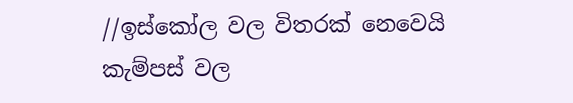//ඉස්කෝල වල විතරක් නෙවෙයි කැම්පස් වල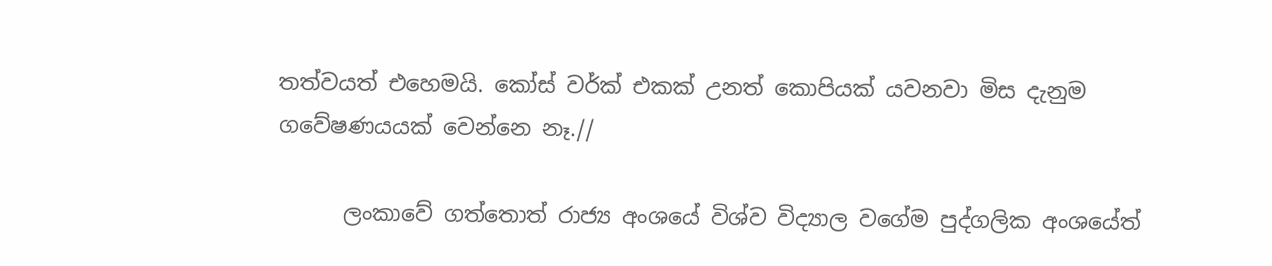තත්වයත් එහෙමයි. කෝස් වර්ක් එකක් උනත් කොපියක් යවනවා මිස දැනුම ගවේෂණයයක් වෙන්නෙ නෑ.//

      ලංකාවේ ගත්තොත් රාජ්‍ය අංශයේ විශ්ව විද්‍යාල වගේම පුද්ගලික අංශයේත්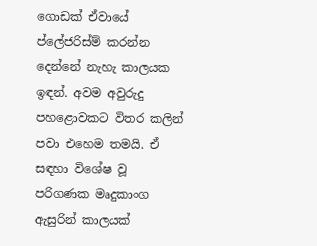ගොඩක් ඒවායේ ප්ලේජරිස්ම් කරන්න දෙන්නේ නැහැ කාලයක ඉඳන්. අවම අවුරුදු පහළොවකට විතර කලින් පවා එහෙම තමයි. ඒ සඳහා විශේෂ වූ පරිගණක මෘදුකාංග ඇසුරින් කාලයක්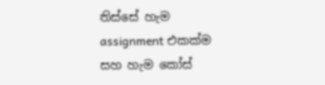තිස්සේ හැම assignment එකක්ම සහ හැම කෝස්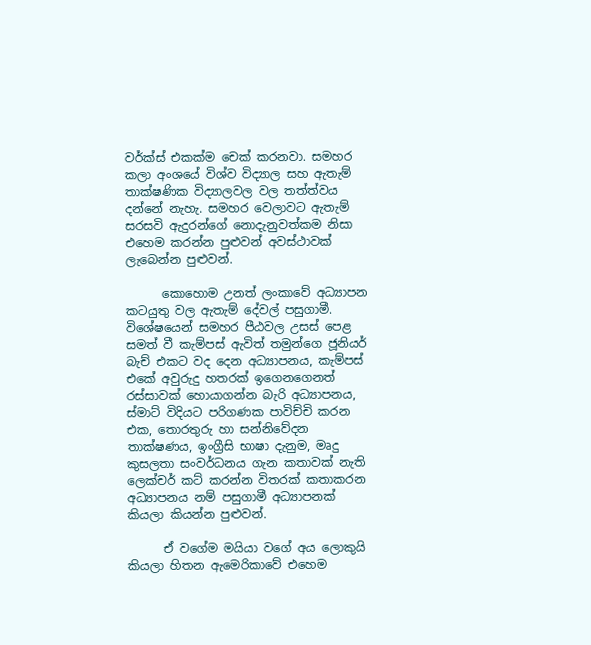වර්ක්ස් එකක්ම චෙක් කරනවා. සමහර කලා අංශයේ විශ්ව විද්‍යාල සහ ඇතැම් තාක්ෂණික විද්‍යාලවල වල තත්ත්වය දන්නේ නැහැ. සමහර වෙලාවට ඇතැම් සරසවි ඇදුරන්ගේ නොදැනුවත්කම නිසා එහෙම කරන්න පුළුවන් අවස්ථාවක් ලැබෙන්න පුළුවන්.

      කොහොම උනත් ලංකාවේ අධ්‍යාපන කටයුතු වල ඇතැම් දේවල් පසුගාමී. විශේෂයෙන් සමහර පීඨවල උසස් පෙළ සමත් වී කැම්පස් ඇවිත් තමුන්ගෙ ජූනියර් බැච් එකට වද දෙන අධ්‍යාපනය, කැම්පස් එකේ අවුරුදු හතරක් ඉගෙනගෙනත් රස්සාවක් හොයාගන්න බැරි අධ්‍යාපනය, ස්මාට් විදියට පරිගණක පාවිච්චි කරන එක, තොරතුරු හා සන්නිවේදන තාක්ෂණය, ඉංග්‍රීසි භාෂා දැනුම, මෘදු කුසලතා සංවර්ධනය ගැන කතාවක් නැති ලෙක්චර් කට් කරන්න විතරක් කතාකරන අධ්‍යාපනය නම් පසුගාමී අධ්‍යාපනක් කියලා කියන්න පුළුවන්.

      ඒ වගේම මයියා වගේ අය ලොකුයි කියලා හිතන ඇමෙරිකාවේ එහෙම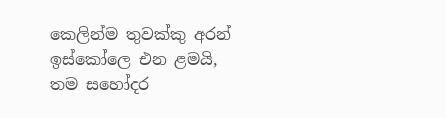කෙලින්ම තුවක්කු අරන් ඉස්කෝලෙ එන ළමයි, තම සහෝදර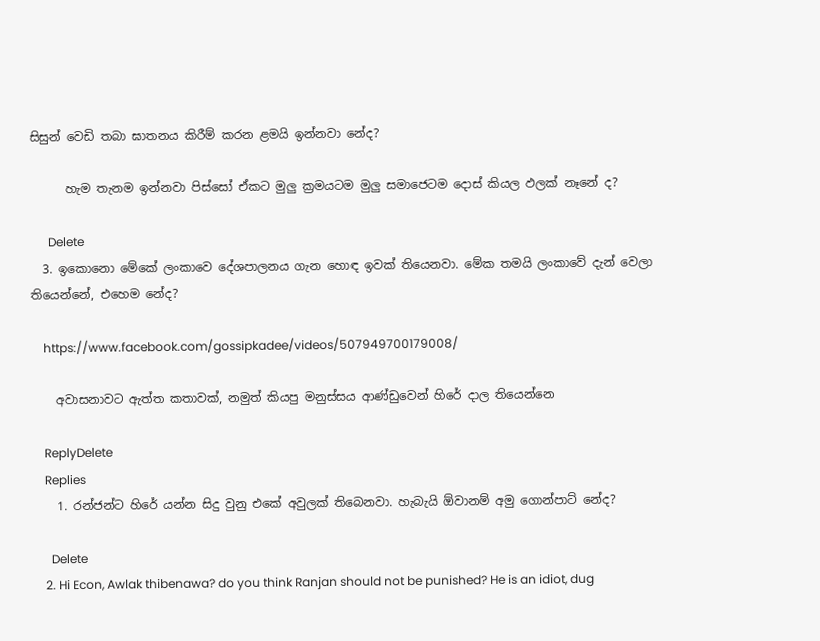සිසුන් වෙඩි තබා ඝාතනය කිරීම් කරන ළමයි ඉන්නවා නේද?

      හැම තැනම ඉන්නවා පිස්සෝ ඒකට මුලු ක්‍රමයටම මුලු සමාජෙටම දොස් කියල ඵලක් නෑනේ ද?

      Delete
  3. ඉකොනො මේකේ ලංකාවෙ දේශපාලනය ගැන හොඳ ඉවක් තියෙනවා. මේක තමයි ලංකාවේ දැන් වෙලා තියෙන්නේ, එහෙම නේද?

    https://www.facebook.com/gossipkadee/videos/507949700179008/

    අවාසනාවට ඇත්ත කතාවක්, නමුත් කියපු මනුස්සය ආණ්ඩුවෙන් හිරේ දාල තියෙන්නෙ

    ReplyDelete
    Replies
    1. රන්ජන්ට හිරේ යන්න සිදු වුනු එකේ අවුලක් තිබෙනවා. හැබැයි ඕවානම් අමු ගොන්පාට් නේද?

      Delete
    2. Hi Econ, Awlak thibenawa? do you think Ranjan should not be punished? He is an idiot, dug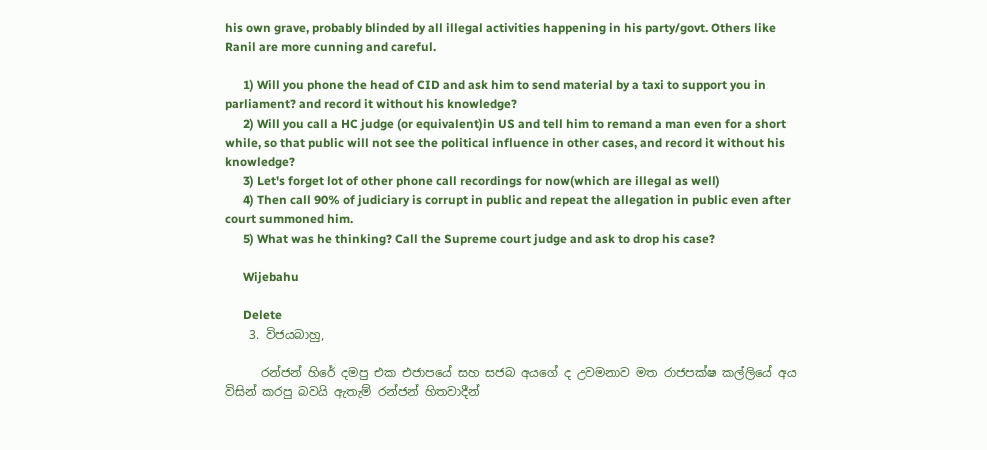his own grave, probably blinded by all illegal activities happening in his party/govt. Others like Ranil are more cunning and careful.

      1) Will you phone the head of CID and ask him to send material by a taxi to support you in parliament? and record it without his knowledge?
      2) Will you call a HC judge (or equivalent)in US and tell him to remand a man even for a short while, so that public will not see the political influence in other cases, and record it without his knowledge?
      3) Let's forget lot of other phone call recordings for now(which are illegal as well)
      4) Then call 90% of judiciary is corrupt in public and repeat the allegation in public even after court summoned him.
      5) What was he thinking? Call the Supreme court judge and ask to drop his case?

      Wijebahu

      Delete
    3. විජයබාහු,

      රන්ජන් හිරේ දමපු එක එජාපයේ සහ සජබ අයගේ ද උවමනාව මත රාජපක්ෂ කල්ලියේ අය විසින් කරපු බවයි ඇතැම් රන්ජන් හිතවාදීන්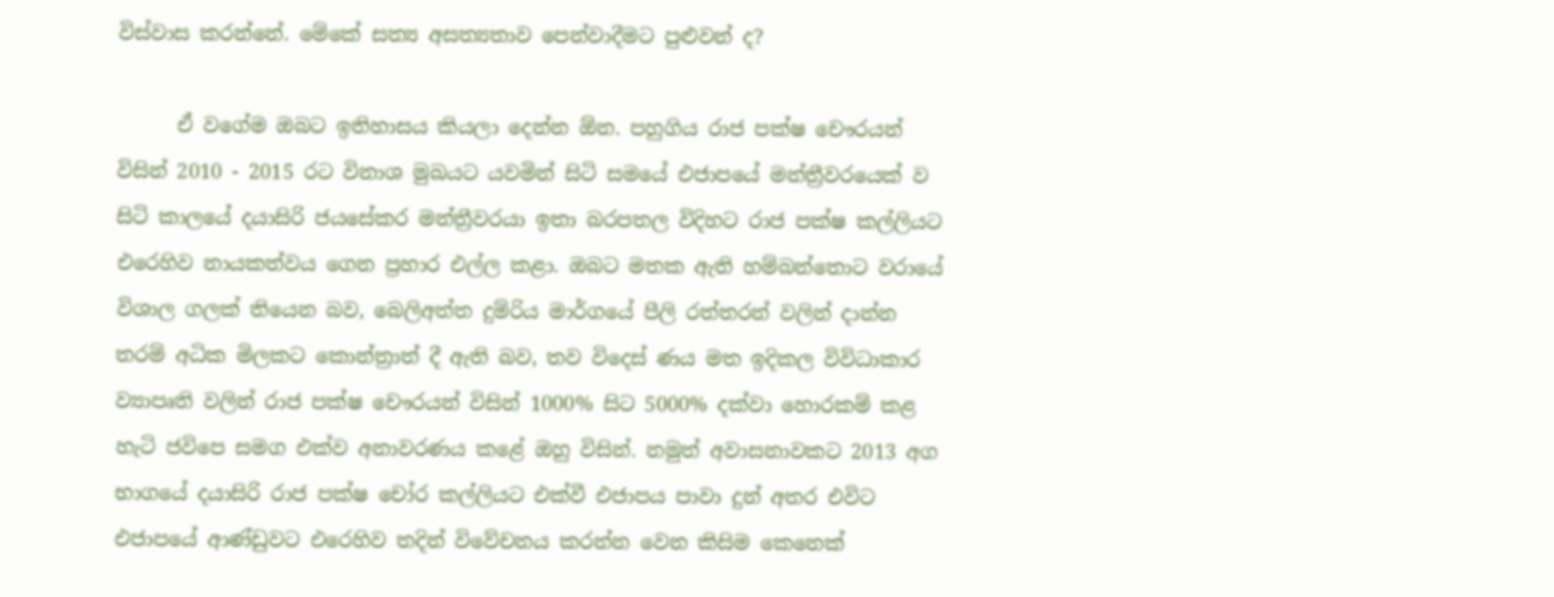විස්වාස කරන්නේ. මේකේ සත්‍ය අසත්‍යතාව පෙන්වාදීමට පුළුවන් ද?

      ඒ වගේම ඔබට ඉතිහාසය කියලා දෙන්න ඕන. පහුගිය රාජ පක්ෂ චෞරයන් විසින් 2010 - 2015 රට විනාශ මුඛයට යවමින් සිටි සමයේ එජාපයේ මන්ත්‍රීවරයෙක් ව සිටි කාලයේ දයාසිරි ජයසේකර මන්ත්‍රීවරයා ඉතා බරපතල විදිහට රාජ පක්ෂ කල්ලියට එරෙහිව නායකත්වය ගෙන ප්‍රහාර එල්ල කළා. ඔබට මතක ඇති හම්බන්තොට වරායේ විශාල ගලක් තියෙන බව, බෙලිඅත්ත දුම්රිය මාර්ගයේ පීලි රත්තරන් වලින් දාන්න තරම් අධික මිලකට කොන්ත්‍රාත් දී ඇති බව, තව විදෙස් ණය මත ඉදිකල විවිධාකාර ව්‍යාපෘති වලින් රාජ පක්ෂ චෞරයන් විසින් 1000% සිට 5000% දක්වා හොරකම් කළ හැටි ජවිපෙ සමග එක්ව අනාවරණය කළේ ඔහු විසින්. නමුත් අවාසනාවකට 2013 අග භාගයේ දයාසිරි රාජ පක්ෂ චෝර කල්ලියට එක්වී එජාපය පාවා දුන් අතර එවිට එජාපයේ ආණ්ඩුවට එරෙහිව තදින් විවේචනය කරන්න වෙන කිසිම කෙනෙක්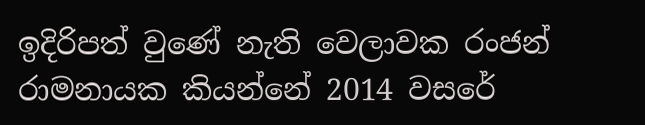ඉදිරිපත් වුණේ නැති වෙලාවක රංජන් රාමනායක කියන්නේ 2014 වසරේ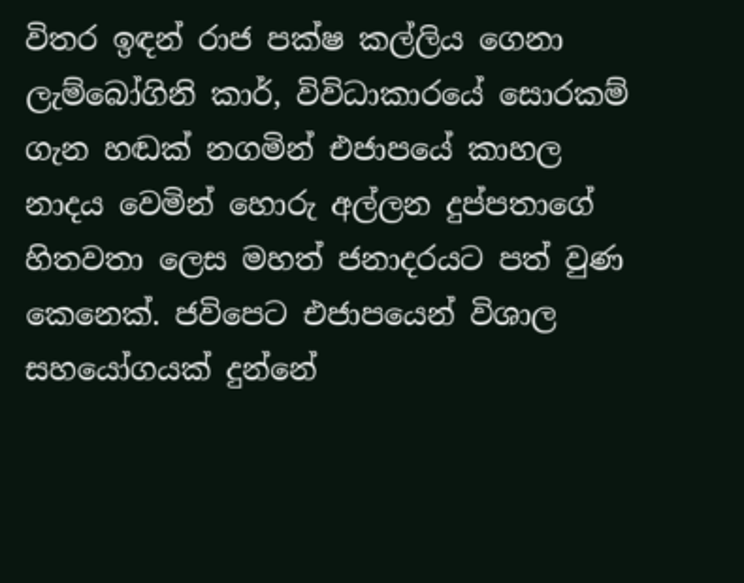විතර ඉඳන් රාජ පක්ෂ කල්ලිය ගෙනා ලැම්බෝගිනි කාර්, විවිධාකාරයේ සොරකම් ගැන හඬක් නගමින් එජාපයේ කාහල නාදය වෙමින් හොරු අල්ලන දුප්පතාගේ හිතවතා ලෙස මහත් ජනාදරයට පත් වුණ කෙනෙක්. ජවිපෙට එජාපයෙන් විශාල සහයෝගයක් දුන්නේ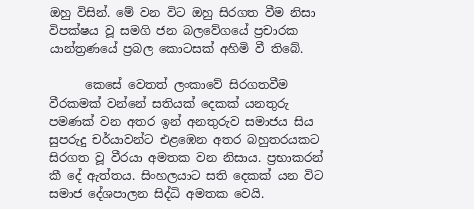ඔහු විසින්. මේ වන විට ඔහු සිරගත වීම නිසා විපක්ෂය වූ සමගි ජන බලවේගයේ ප්‍රචාරක යාන්ත්‍රණයේ ප්‍රබල කොටසක් අහිමි වී තිබේ.

      කෙසේ වෙතත් ලංකාවේ සිරගතවීම වීරකමක් වන්නේ සතියක් දෙකක් යනතුරු පමණක් වන අතර ඉන් අනතුරුව සමාජය සිය සුපරුදු චර්යාවන්ට එළඹෙන අතර බහුතරයකට සිරගත වූ වීරයා අමතක වන නිසාය. ප්‍රභාකරන් කී දේ ඇත්තය. සිංහලයාට සති දෙකක් යන විට සමාජ දේශපාලන සිද්ධි අමතක වෙයි.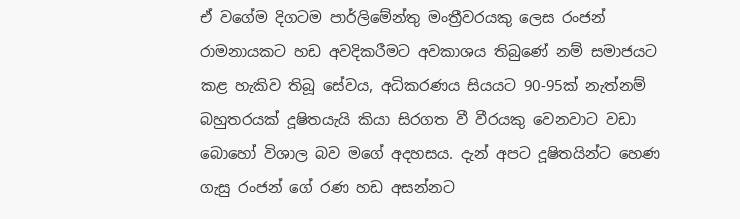ඒ වගේම දිගටම පාර්ලිමේන්තු මංත්‍රීවරයකු ලෙස රංජන් රාමනායකට හඩ අවදිකරීමට අවකාශය තිබුණේ නම් සමාජයට කළ හැකිව තිබූ සේවය, අධිකරණය සියයට 90-95ක් නැත්නම් බහුතරයක් දූෂිතයැයි කියා සිරගත වී වීරයකු වෙනවාට වඩා බොහෝ විශාල බව මගේ අදහසය. දැන් අපට දූෂිතයින්ට හෙණ ගැසු රංජන් ගේ රණ හඩ අසන්නට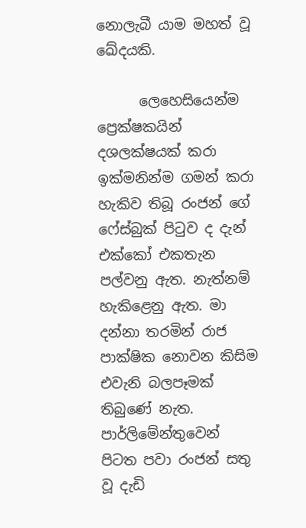නොලැබී යාම මහත් වූ ඛේදයකි.

      ලෙහෙසියෙන්ම ප්‍රෙක්ෂකයින් දශලක්ෂයක් කරා ඉක්මනින්ම ගමන් කරා හැකිව තිබූ රංජන් ගේ ෆේස්බුක් පිටුව ද දැන් එක්කෝ එකතැන පල්වනු ඇත. නැත්නම් හැකිළෙනු ඇත. මා දන්නා තරමින් රාජ පාක්ෂික නොවන කිසිම එවැනි බලපෑමක් තිබුණේ නැත. පාර්ලිමේන්තුවෙන් පිටත පවා රංජන් සතු වූ දැඩි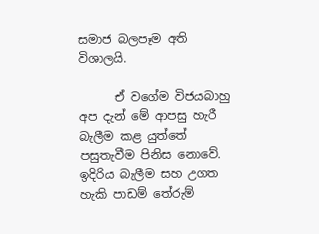සමාජ බලපෑම අති විශාලයි.

      ඒ වගේම විජයබාහු අප දැන් මේ ආපසු හැරී බැලීම කළ යුත්තේ පසුතැවීම පිනිස නොවේ. ඉදිරිය බැලීම සහ උගත හැකි පාඩම් තේරුම්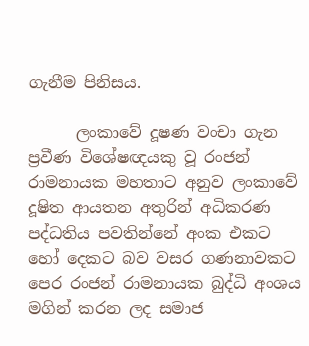ගැනීම පිනිසය.

      ලංකාවේ දූෂණ වංචා ගැන ප්‍රවීණ විශේෂඥයකු වූ රංජන් රාමනායක මහතාට අනුව ලංකාවේ දූෂිත ආයතන අතුරින් අධිකරණ පද්ධතිය පවතින්නේ අංක එකට හෝ දෙකට බව වසර ගණනාවකට පෙර රංජන් රාමනායක බුද්ධි අංශය මගින් කරන ලද සමාජ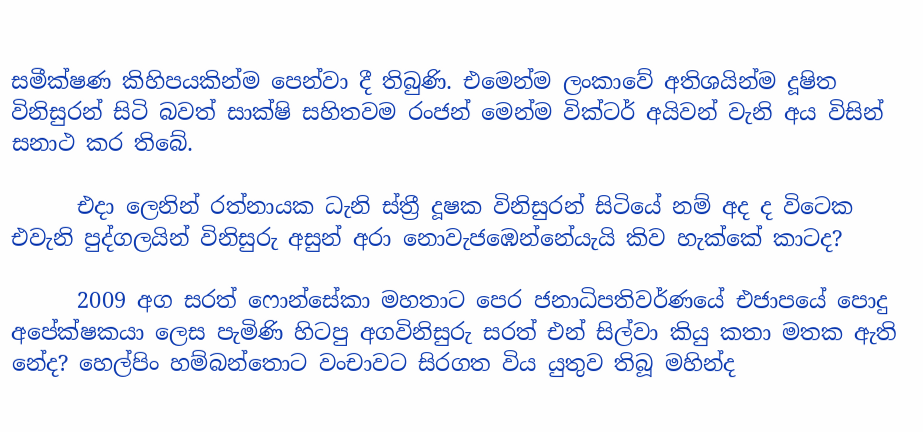සමීක්ෂණ කිහිපයකින්ම පෙන්වා දී තිබුණි. එමෙන්ම ලංකාවේ අතිශයින්ම දූෂිත විනිසුරන් සිටි බවත් සාක්ෂි සහිතවම රංජන් මෙන්ම වික්ටර් අයිවන් වැනි අය විසින් සනාථ කර තිබේ.

      එදා ලෙනින් රත්නායක ධැනි ස්ත්‍රී දූෂක විනිසුරන් සිටියේ නම් අද ද විටෙක එවැනි පුද්ගලයින් විනිසුරු අසුන් අරා නොවැජඹෙන්නේයැයි කිව හැක්කේ කාටද?

      2009 අග සරත් ෆොන්සේකා මහතාට පෙර ජනාධිපතිවර්ණයේ එජාපයේ පොදු අපේක්ෂකයා ලෙස පැමිණි හිටපු අගවිනිසුරු සරත් එන් සිල්වා කියු කතා මතක ඇති නේද? හෙල්පිං හම්බන්තොට වංචාවට සිරගත විය යුතුව තිබූ මහින්ද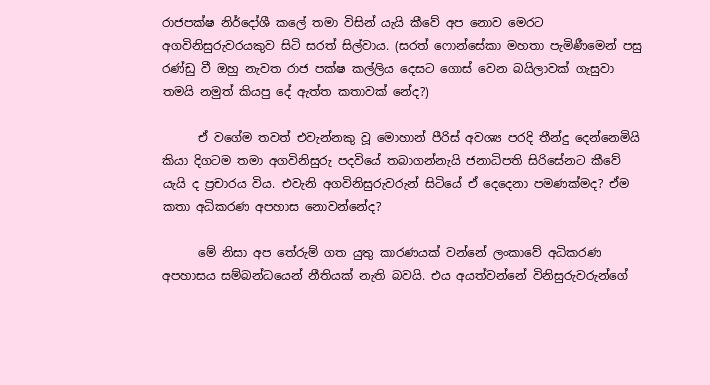රාජපක්ෂ නිර්දෝශී කලේ තමා විසින් යැයි කීවේ අප නොව මෙරට අගවිනිසුරුවරයකුව සිටි සරත් සිල්වාය. (සරත් ෆොන්සේකා මහතා පැමිණීමෙන් පසු රණ්ඩු වී ඔහු නැවත රාජ පක්ෂ කල්ලිය දෙසට ගොස් වෙන බයිලාවක් ගැසුවා තමයි නමුත් කියපු දේ ඇත්ත කතාවක් නේද?)

      ඒ වගේම තවත් එවැන්නකු වූ මොහාන් පීරිස් අවශ්‍ය පරදි තීන්දු දෙන්නෙමියි කියා දිගටම තමා අගවිනිසුරු පදවියේ තබාගන්නැයි ජනාධිපති සිරිසේනට කීවේ යැයි ද ප්‍රචාරය විය. එවැනි අගවිනිසුරුවරුන් සිටියේ ඒ දෙදෙනා පමණක්මද? ඒම කතා අධිකරණ අපහාස නොවන්නේද?

      මේ නිසා අප තේරුම් ගත යුතු කාරණයක් වන්නේ ලංකාවේ අධිකරණ අපහාසය සම්බන්ධයෙන් නීතියක් නැති බවයි. එය අයත්වන්නේ විනිසුරුවරුන්ගේ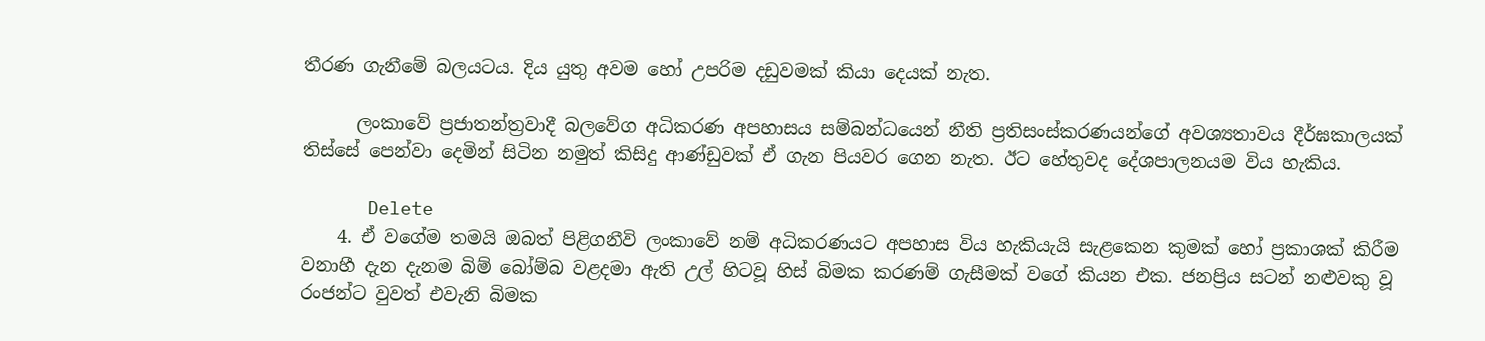තීරණ ගැනීමේ බලයටය. දිය යුතු අවම හෝ උපරිම දඩුවමක් කියා දෙයක් නැත.

      ලංකාවේ ප්‍රජාතන්ත්‍රවාදී බලවේග අධිකරණ අපහාසය සම්බන්ධයෙන් නීති ප්‍රතිසංස්කරණයන්ගේ අවශ්‍යතාවය දීර්ඝකාලයක් තිස්සේ පෙන්වා දෙමින් සිටින නමුත් කිසිදු ආණ්ඩුවක් ඒ ගැන පියවර ගෙන නැත. ඊට හේතුවද දේශපාලනයම විය හැකිය.

      Delete
    4. ඒ වගේම තමයි ඔබත් පිළිගනීවි ලංකාවේ නම් අධිකරණයට අපහාස විය හැකියැයි සැළකෙන කුමක් හෝ ප්‍රකාශක් කිරීම වනාහී දැන දැනම බිම් බෝම්බ වළදමා ඇති උල් හිටවූ හිස් බිමක කරණම් ගැසීමක් වගේ කියන එක. ජනප්‍රිය සටන් නළුවකු වූ රංජන්ට වුවත් එවැනි බිමක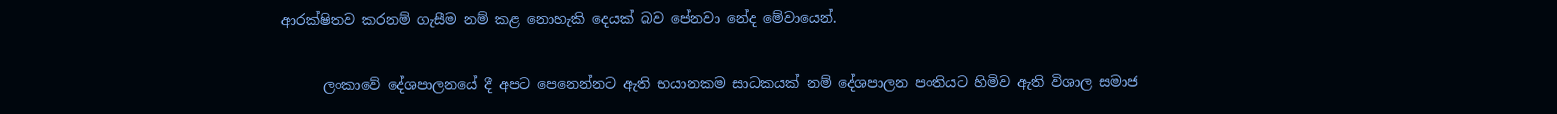ආරක්ෂිතව කරනම් ගැසීම නම් කළ නොහැකි දෙයක් බව පේනවා නේද මේවායෙන්.

      ලංකාවේ දේශපාලනයේ දී අපට පෙනෙන්නට ඇති භයානකම සාධකයක් නම් දේශපාලන පංතියට හිමිව ඇති විශාල සමාජ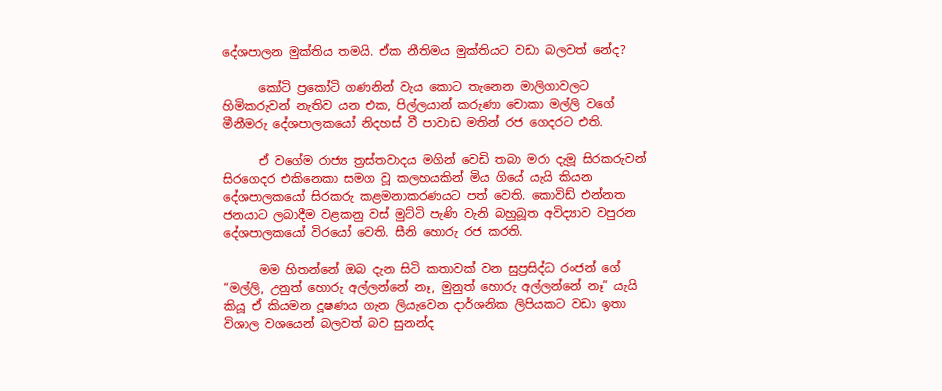දේශපාලන මුක්තිය තමයි. ඒක නීතිමය මුක්තියට වඩා බලවත් නේද?

      කෝටි ප්‍රකෝටි ගණනින් වැය කොට තැනෙන මාලිගාවලට හිමිකරුවන් නැතිව යන එක, පිල්ලයාන් කරුණා චොකා මල්ලි වගේ මීනීමරු දේශපාලකයෝ නිදහස් වී පාවාඩ මතින් රජ ගෙදරට එති.

      ඒ වගේම රාජ්‍ය ත්‍රස්තවාදය මගින් වෙඩි තබා මරා දැමූ සිරකරුවන් සිරගෙදර එකිනෙකා සමග වූ කලහයකින් මිය ගියේ යැයි කියන දේශපාලකයෝ සිරකරු කළමනාකරණයට පත් වෙති. කොවිඩ් එන්නත ජනයාට ලබාදීම වළකනු වස් මුට්ටි පැණි වැනි බහුබූත අවිද්‍යාව වපුරන දේශපාලකයෝ විරයෝ වෙති. සීනි හොරු රජ කරති.

      මම හිතන්නේ ඔබ දැන සිටි කතාවක් වන සුප්‍රසිද්ධ රංජන් ගේ “මල්ලි, උනුත් හොරු අල්ලන්නේ නෑ, මුනුත් හොරු අල්ලන්නේ නෑ” යැයි කියූ ඒ කියමන දූෂණය ගැන ලියැවෙන දාර්ශනික ලිපියකට වඩා ඉතා විශාල වශයෙන් බලවත් බව සුනන්ද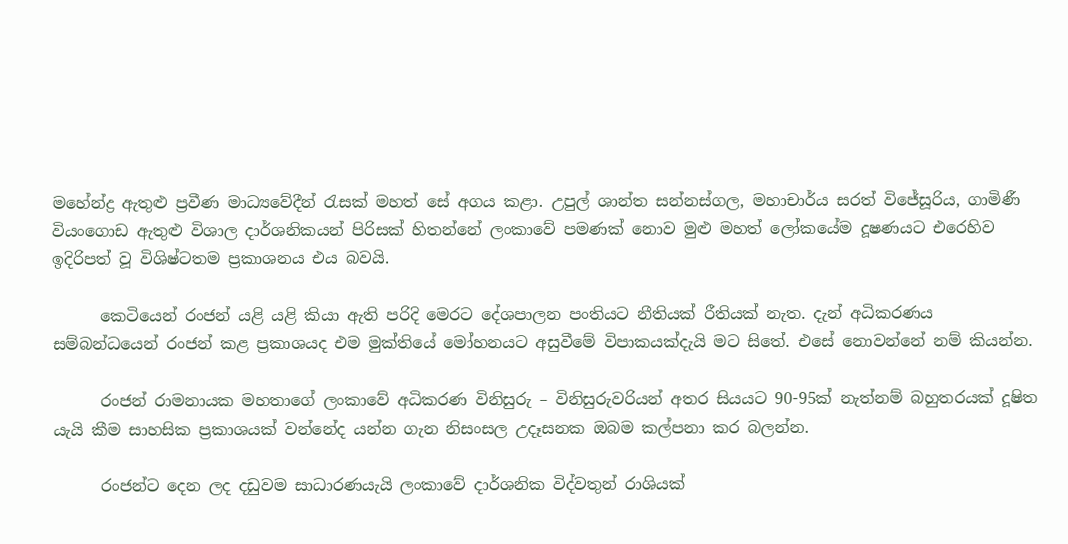මහේන්ද්‍ර ඇතුළු ප්‍රවීණ මාධ්‍යවේදීන් රැසක් මහත් සේ අගය කළා. උපුල් ශාන්ත සන්නස්ගල, මහාචාර්ය සරත් විජේසූරිය, ගාමිණී වියංගොඩ ඇතුළු විශාල දාර්ශනිකයන් පිරිසක් හිතන්නේ ලංකාවේ පමණක් නොව මුළු මහත් ලෝකයේම දූෂණයට එරෙහිව ඉදිරිපත් වූ විශිෂ්ටතම ප්‍රකාශනය එය බවයි.

      කෙටියෙන් රංජන් යළි යළි කියා ඇති පරිදි මෙරට දේශපාලන පංතියට නීතියක් රීතියක් නැත. දැන් අධිකරණය සම්බන්ධයෙන් රංජන් කළ ප්‍රකාශයද එම මුක්තියේ මෝහනයට අසුවීමේ විපාකයක්දැයි මට සිතේ. එසේ නොවන්නේ නම් කියන්න.

      රංජන් රාමනායක මහතාගේ ලංකාවේ අධිකරණ විනිසුරු – විනිසුරුවරියන් අතර සියයට 90-95ක් නැත්නම් බහුතරයක් දූෂිත යැයි කීම සාහසික ප්‍රකාශයක් වන්නේද යන්න ගැන නිසංසල උදෑසනක ඔබම කල්පනා කර බලන්න.

      රංජන්ට දෙන ලද දඩුවම සාධාරණයැයි ලංකාවේ දාර්ශනික විද්වතුන් රාශියක්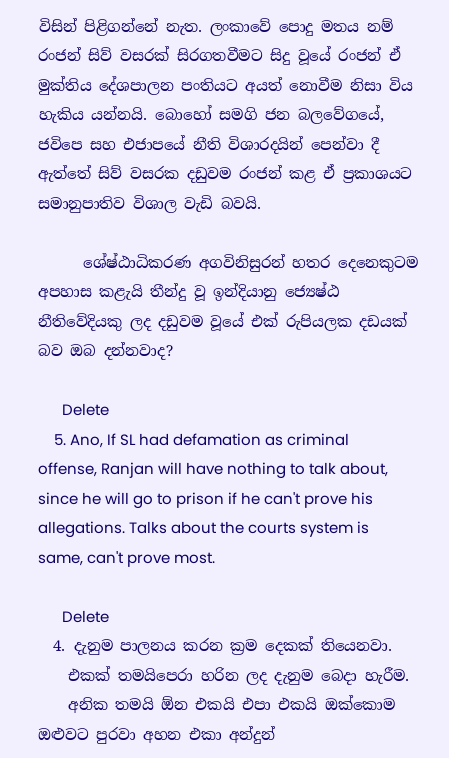විසින් පිළිගන්නේ නැත. ලංකාවේ පොදු මතය නම් රංජන් සිව් වසරක් සිරගතවීමට සිදු වූයේ රංජන් ඒ මුක්තිය දේශපාලන පංතියට අයත් නොවීම නිසා විය හැකිය යන්නයි. බොහෝ සමගි ජන බලවේගයේ, ජවිපෙ සහ එජාපයේ නීති විශාරදයින් පෙන්වා දී ඇත්තේ සිව් වසරක දඩුවම රංජන් කළ ඒ ප්‍රකාශයට සමානුපාතිව විශාල වැඩි බවයි.

      ශේෂ්ඨාධිකරණ අගවිනිසුරන් හතර දෙනෙකුටම අපහාස කළැයි තීන්දු වූ ඉන්දියානු ජ්‍යෙෂ්ඨ නීතිවේදියකු ලද දඩුවම වූයේ එක් රුපියලක දඩයක් බව ඔබ දන්නවාද?

      Delete
    5. Ano, If SL had defamation as criminal offense, Ranjan will have nothing to talk about, since he will go to prison if he can't prove his allegations. Talks about the courts system is same, can't prove most.

      Delete
  4. දැනුම පාලනය කරන ක්‍රම දෙකක් තියෙනවා.
    එකක් තමයිපෙරා හරින ලද දැනුම බෙදා හැරීම.
    අනික තමයි ඕන එකයි එපා එකයි ඔක්කොම ඔළුවට පුරවා අහන එකා අන්දුන්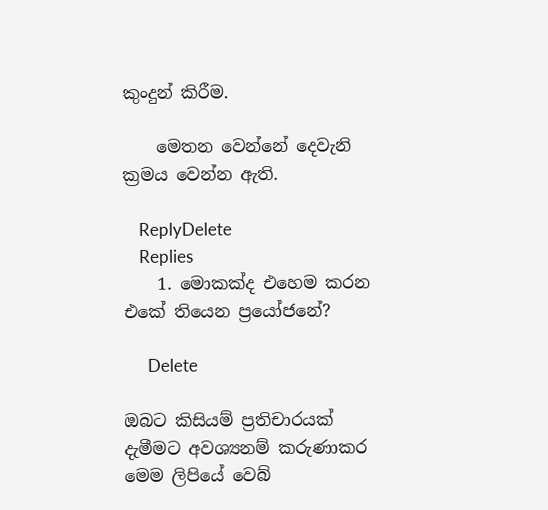කුංදුන් කිරීම.

    මෙතන වෙන්නේ දෙවැනි ක්‍රමය වෙන්න ඇති.

    ReplyDelete
    Replies
    1. මොකක්ද එහෙම කරන එකේ තියෙන ප්‍රයෝජනේ?

      Delete

ඔබට කිසියම් ප්‍රතිචාරයක් දැමීමට අවශ්‍යනම් කරුණාකර මෙම ලිපියේ වෙබ්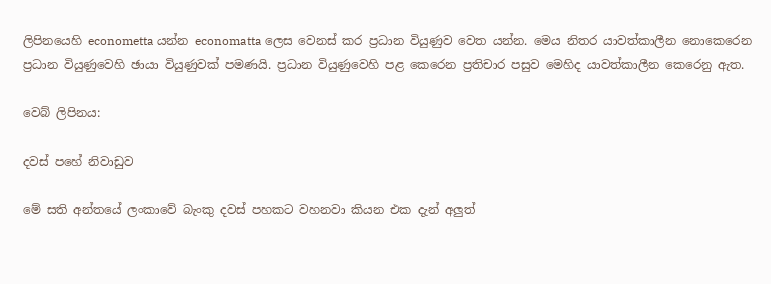ලිපිනයෙහි econometta යන්න economatta ලෙස වෙනස් කර ප්‍රධාන වියුණුව වෙත යන්න. මෙය නිතර යාවත්කාලීන නොකෙරෙන ප්‍රධාන වියුණුවෙහි ඡායා වියුණුවක් පමණයි. ප්‍රධාන වියුණුවෙහි පළ කෙරෙන ප්‍රතිචාර පසුව මෙහිද යාවත්කාලීන කෙරෙනු ඇත.

වෙබ් ලිපිනය:

දවස් පහේ නිවාඩුව

මේ සති අන්තයේ ලංකාවේ බැංකු දවස් පහකට වහනවා කියන එක දැන් අලුත්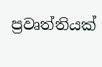ප්‍රවෘත්තියක්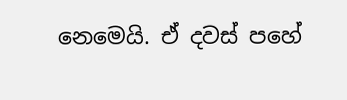නෙමෙයි. ඒ දවස් පහේ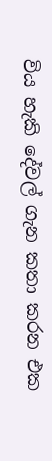විය හැකි දේවල් ගැන කතා කරන එක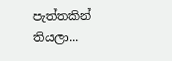පැත්තකින් තියලා...